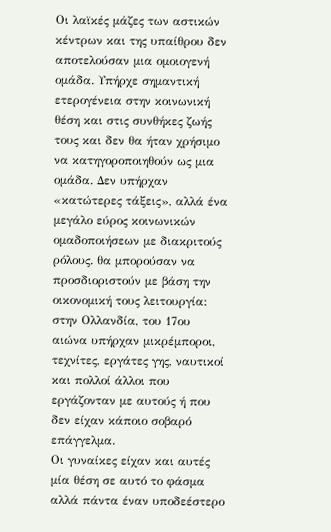Οι λαϊκές μάζες των αστικών κέντρων και της υπαίθρου δεν αποτελούσαν μια ομοιογενή ομάδα. Υπήρχε σημαντική ετερογένεια στην κοινωνική θέση και στις συνθήκες ζωής τους και δεν θα ήταν χρήσιμο να κατηγοροποιηθούν ως μια ομάδα. Δεν υπήρχαν «κατώτερες τάξεις», αλλά ένα μεγάλο εύρος κοινωνικών ομαδοποιήσεων με διακριτούς ρόλους. θα μπορούσαν να προσδιοριστούν με βάση την οικονομική τους λειτουργία: στην Ολλανδία, του 17ου αιώνα υπήρχαν μικρέμποροι, τεχνίτες, εργάτες γης, ναυτικοί και πολλοί άλλοι που εργάζονταν με αυτούς ή που δεν είχαν κάποιο σοβαρό επάγγελμα.
Οι γυναίκες είχαν και αυτές μία θέση σε αυτό το φάσμα αλλά πάντα έναν υποδεέστερο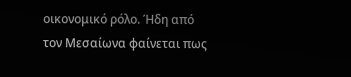οικονομικό ρόλο. Ήδη από τον Μεσαίωνα φαίνεται πως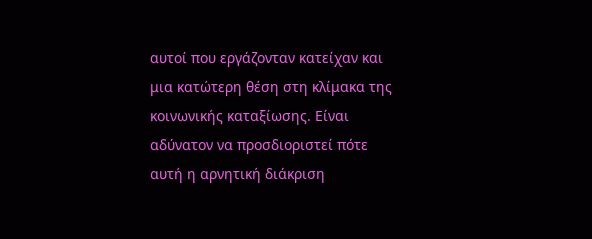αυτοί που εργάζονταν κατείχαν και μια κατώτερη θέση στη κλίμακα της κοινωνικής καταξίωσης. Είναι αδύνατον να προσδιοριστεί πότε αυτή η αρνητική διάκριση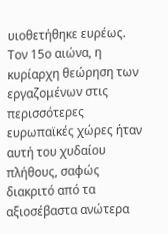υιοθετήθηκε ευρέως. Τον 15ο αιώνα, η κυρίαρχη θεώρηση των εργαζομένων στις περισσότερες ευρωπαϊκές χώρες ήταν αυτή του χυδαίου πλήθους, σαφώς διακριτό από τα αξιοσέβαστα ανώτερα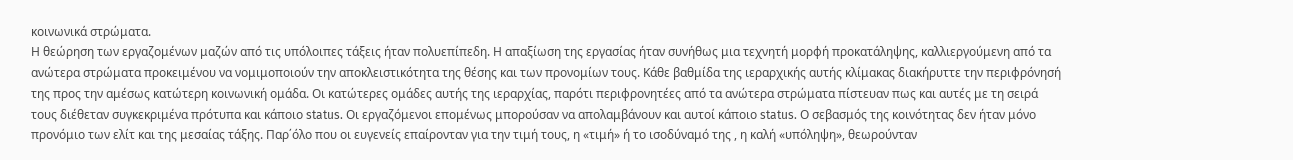κοινωνικά στρώματα.
Η θεώρηση των εργαζομένων μαζών από τις υπόλοιπες τάξεις ήταν πολυεπίπεδη. Η απαξίωση της εργασίας ήταν συνήθως μια τεχνητή μορφή προκατάληψης, καλλιεργούμενη από τα ανώτερα στρώματα προκειμένου να νομιμοποιούν την αποκλειστικότητα της θέσης και των προνομίων τους. Κάθε βαθμίδα της ιεραρχικής αυτής κλίμακας διακήρυττε την περιφρόνησή της προς την αμέσως κατώτερη κοινωνική ομάδα. Οι κατώτερες ομάδες αυτής της ιεραρχίας, παρότι περιφρονητέες από τα ανώτερα στρώματα πίστευαν πως και αυτές με τη σειρά τους διέθεταν συγκεκριμένα πρότυπα και κάποιο status. Οι εργαζόμενοι επομένως μπορούσαν να απολαμβάνουν και αυτοί κάποιο status. Ο σεβασμός της κοινότητας δεν ήταν μόνο προνόμιο των ελίτ και της μεσαίας τάξης. Παρ΄όλο που οι ευγενείς επαίρονταν για την τιμή τους, η «τιμή» ή το ισοδύναμό της , η καλή «υπόληψη», θεωρούνταν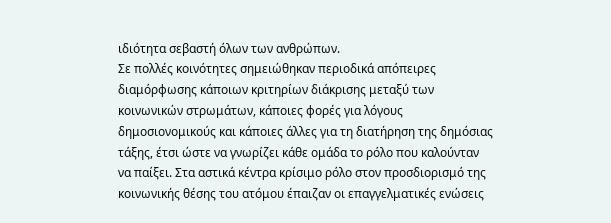ιδιότητα σεβαστή όλων των ανθρώπων.
Σε πολλές κοινότητες σημειώθηκαν περιοδικά απόπειρες διαμόρφωσης κάποιων κριτηρίων διάκρισης μεταξύ των κοινωνικών στρωμάτων, κάποιες φορές για λόγους δημοσιονομικούς και κάποιες άλλες για τη διατήρηση της δημόσιας τάξης, έτσι ώστε να γνωρίζει κάθε ομάδα το ρόλο που καλούνταν να παίξει. Στα αστικά κέντρα κρίσιμο ρόλο στον προσδιορισμό της κοινωνικής θέσης του ατόμου έπαιζαν οι επαγγελματικές ενώσεις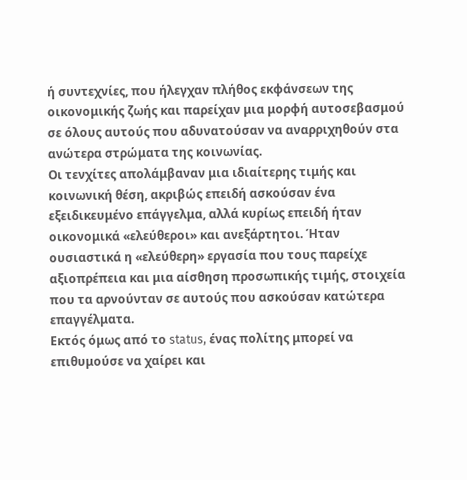ή συντεχνίες, που ήλεγχαν πλήθος εκφάνσεων της οικονομικής ζωής και παρείχαν μια μορφή αυτοσεβασμού σε όλους αυτούς που αδυνατούσαν να αναρριχηθούν στα ανώτερα στρώματα της κοινωνίας.
Οι τενχίτες απολάμβαναν μια ιδιαίτερης τιμής και κοινωνική θέση, ακριβώς επειδή ασκούσαν ένα εξειδικευμένο επάγγελμα, αλλά κυρίως επειδή ήταν οικονομικά «ελεύθεροι» και ανεξάρτητοι. Ήταν ουσιαστικά η «ελεύθερη» εργασία που τους παρείχε αξιοπρέπεια και μια αίσθηση προσωπικής τιμής, στοιχεία που τα αρνούνταν σε αυτούς που ασκούσαν κατώτερα επαγγέλματα.
Εκτός όμως από το status, ένας πολίτης μπορεί να επιθυμούσε να χαίρει και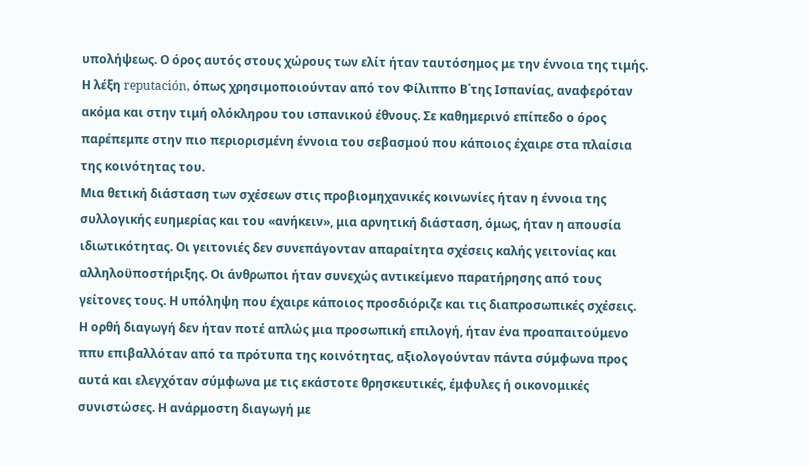υπολήψεως. Ο όρος αυτός στους χώρους των ελίτ ήταν ταυτόσημος με την έννοια της τιμής. Η λέξη reputación, όπως χρησιμοποιούνταν από τον Φίλιππο Β΄της Ισπανίας, αναφερόταν ακόμα και στην τιμή ολόκληρου του ισπανικού έθνους. Σε καθημερινό επίπεδο ο όρος παρέπεμπε στην πιο περιορισμένη έννοια του σεβασμού που κάποιος έχαιρε στα πλαίσια της κοινότητας του.
Μια θετική διάσταση των σχέσεων στις προβιομηχανικές κοινωνίες ήταν η έννοια της συλλογικής ευημερίας και του «ανήκειν», μια αρνητική διάσταση, όμως, ήταν η απουσία ιδιωτικότητας. Οι γειτονιές δεν συνεπάγονταν απαραίτητα σχέσεις καλής γειτονίας και αλληλοϋποστήριξης. Οι άνθρωποι ήταν συνεχώς αντικείμενο παρατήρησης από τους γείτονες τους. Η υπόληψη που έχαιρε κάποιος προσδιόριζε και τις διαπροσωπικές σχέσεις.
Η ορθή διαγωγή δεν ήταν ποτέ απλώς μια προσωπική επιλογή, ήταν ένα προαπαιτούμενο ππυ επιβαλλόταν από τα πρότυπα της κοινότητας, αξιολογούνταν πάντα σύμφωνα προς αυτά και ελεγχόταν σύμφωνα με τις εκάστοτε θρησκευτικές, έμφυλες ή οικονομικές συνιστώσες. Η ανάρμοστη διαγωγή με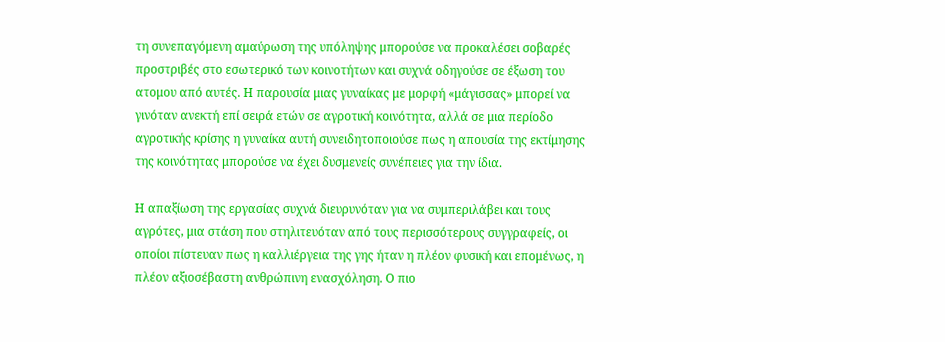τη συνεπαγόμενη αμαύρωση της υπόληψης μπορούσε να προκαλέσει σοβαρές προστριβές στο εσωτερικό των κοινοτήτων και συχνά οδηγούσε σε έξωση του ατομου από αυτές. Η παρουσία μιας γυναίκας με μορφή «μάγισσας» μπορεί να γινόταν ανεκτή επί σειρά ετών σε αγροτική κοινότητα, αλλά σε μια περίοδο αγροτικής κρίσης η γυναίκα αυτή συνειδητοποιούσε πως η απουσία της εκτίμησης της κοινότητας μπορούσε να έχει δυσμενείς συνέπειες για την ίδια.

Η απαξίωση της εργασίας συχνά διευρυνόταν για να συμπεριλάβει και τους αγρότες, μια στάση που στηλιτευόταν από τους περισσότερους συγγραφείς, οι οποίοι πίστευαν πως η καλλιέργεια της γης ήταν η πλέον φυσική και επομένως, η πλέον αξιοσέβαστη ανθρώπινη ενασχόληση. Ο πιο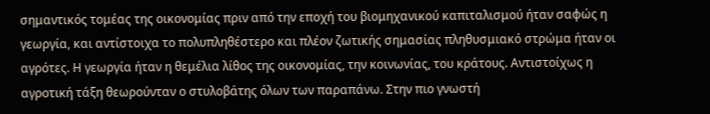σημαντικός τομέας της οικονομίας πριν από την εποχή του βιομηχανικού καπιταλισμού ήταν σαφώς η γεωργία, και αντίστοιχα το πολυπληθέστερο και πλέον ζωτικής σημασίας πληθυσμιακό στρώμα ήταν οι αγρότες. Η γεωργία ήταν η θεμέλια λίθος της οικονομίας, την κοινωνίας, του κράτους. Αντιστοίχως η αγροτική τάξη θεωρούνταν ο στυλοβάτης όλων των παραπάνω. Στην πιο γνωστή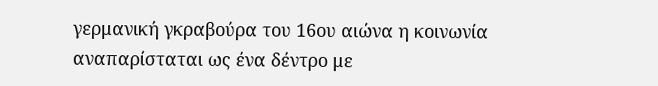γερμανική γκραβούρα του 16ου αιώνα η κοινωνία αναπαρίσταται ως ένα δέντρο με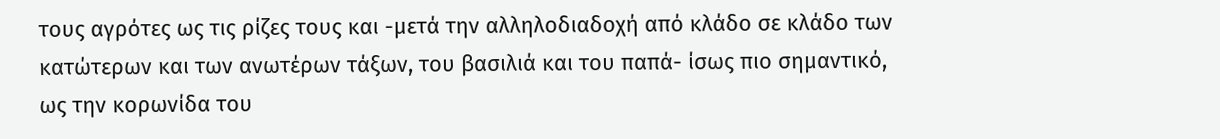τους αγρότες ως τις ρίζες τους και -μετά την αλληλοδιαδοχή από κλάδο σε κλάδο των κατώτερων και των ανωτέρων τάξων, του βασιλιά και του παπά- ίσως πιο σημαντικό, ως την κορωνίδα του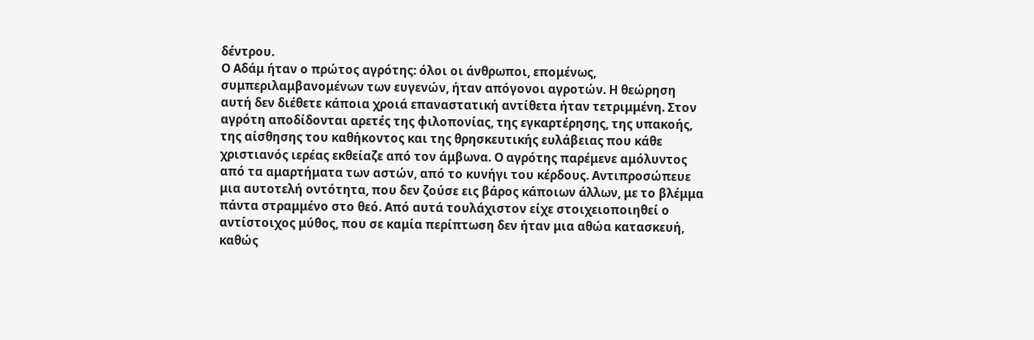δέντρου.
Ο Αδάμ ήταν ο πρώτος αγρότης: όλοι οι άνθρωποι, επομένως, συμπεριλαμβανομένων των ευγενών, ήταν απόγονοι αγροτών. Η θεώρηση αυτή δεν διέθετε κάποια χροιά επαναστατική αντίθετα ήταν τετριμμένη. Στον αγρότη αποδίδονται αρετές της φιλοπονίας, της εγκαρτέρησης, της υπακοής, της αίσθησης του καθήκοντος και της θρησκευτικής ευλάβειας που κάθε χριστιανός ιερέας εκθείαζε από τον άμβωνα. Ο αγρότης παρέμενε αμόλυντος από τα αμαρτήματα των αστών, από το κυνήγι του κέρδους. Αντιπροσώπευε μια αυτοτελή οντότητα, που δεν ζούσε εις βάρος κάποιων άλλων, με το βλέμμα πάντα στραμμένο στο θεό. Από αυτά τουλάχιστον είχε στοιχειοποιηθεί ο αντίστοιχος μύθος, που σε καμία περίπτωση δεν ήταν μια αθώα κατασκευή, καθώς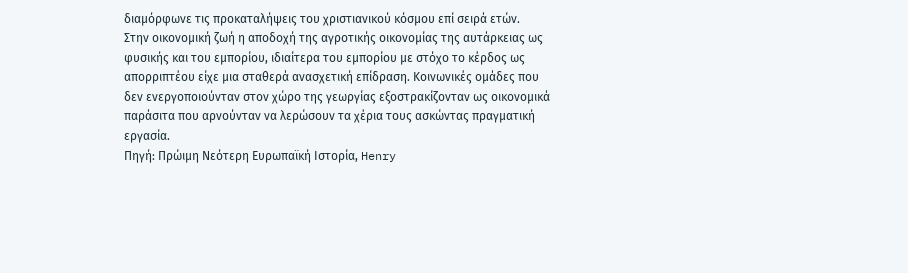διαμόρφωνε τις προκαταλήψεις του χριστιανικού κόσμου επί σειρά ετών.
Στην οικονομική ζωή η αποδοχή της αγροτικής οικονομίας της αυτάρκειας ως φυσικής και του εμπορίου, ιδιαίτερα του εμπορίου με στόχο το κέρδος ως απορριπτέου είχε μια σταθερά ανασχετική επίδραση. Κοινωνικές ομάδες που δεν ενεργοποιούνταν στον χώρο της γεωργίας εξοστρακίζονταν ως οικονομικά παράσιτα που αρνούνταν να λερώσουν τα χέρια τους ασκώντας πραγματική εργασία.
Πηγή: Πρώιμη Νεότερη Ευρωπαϊκή Ιστορία, Henry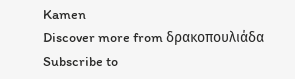Kamen
Discover more from δρακοπουλιάδα
Subscribe to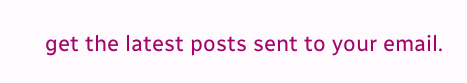get the latest posts sent to your email.